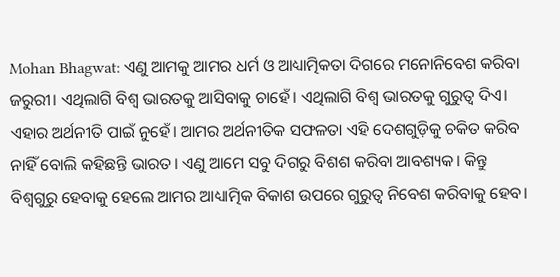Mohan Bhagwat: ଏଣୁ ଆମକୁ ଆମର ଧର୍ମ ଓ ଆଧ୍ୟାତ୍ମିକତା ଦିଗରେ ମନୋନିବେଶ କରିବା ଜରୁରୀ। ଏଥିଲାଗି ବିଶ୍ୱ ଭାରତକୁ ଆସିବାକୁ ଚାହେଁ। ଏଥିଲାଗି ବିଶ୍ୱ ଭାରତକୁ ଗୁରୁତ୍ୱ ଦିଏ। ଏହାର ଅର୍ଥନୀତି ପାଇଁ ନୁହେଁ। ଆମର ଅର୍ଥନୀତିକ ସଫଳତା ଏହି ଦେଶଗୁଡ଼ିକୁ ଚକିତ କରିବ ନାହିଁ ବୋଲି କହିଛନ୍ତି ଭାରତ। ଏଣୁ ଆମେ ସବୁ ଦିଗରୁ ବିଶଶ କରିବା ଆବଶ୍ୟକ। କିନ୍ତୁ ବିଶ୍ୱଗୁରୁ ହେବାକୁ ହେଲେ ଆମର ଆଧ୍ୟାତ୍ମିକ ବିକାଶ ଉପରେ ଗୁରୁତ୍ୱ ନିବେଶ କରିବାକୁ ହେବ।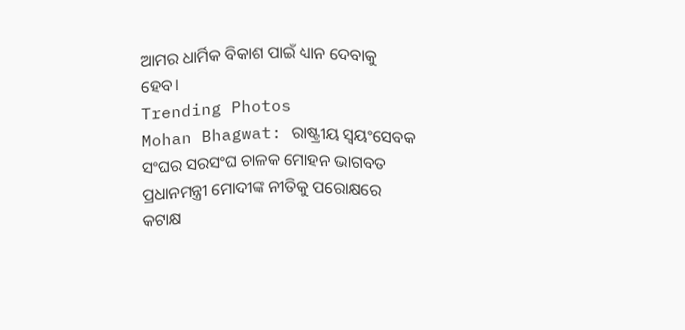ଆମର ଧାର୍ମିକ ବିକାଶ ପାଇଁ ଧ୍ୟାନ ଦେବାକୁ ହେବ।
Trending Photos
Mohan Bhagwat: ରାଷ୍ଟ୍ରୀୟ ସ୍ୱୟଂସେବକ ସଂଘର ସରସଂଘ ଚାଳକ ମୋହନ ଭାଗବତ ପ୍ରଧାନମନ୍ତ୍ରୀ ମୋଦୀଙ୍କ ନୀତିକୁ ପରୋକ୍ଷରେ କଟାକ୍ଷ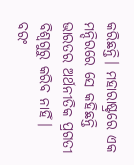କରିଛନ୍ତି। ମହାରାଷ୍ଟ୍ରରେ ଏକ ମନ୍ଦିରରେ ସେ କହିଛନ୍ତି ଭାରତର ଅର୍ଥନୀତିକ ପ୍ରଗତୀ ବିଶ୍ୱଗୁରୁ କରିବ ନାହିଁ। ବରଂ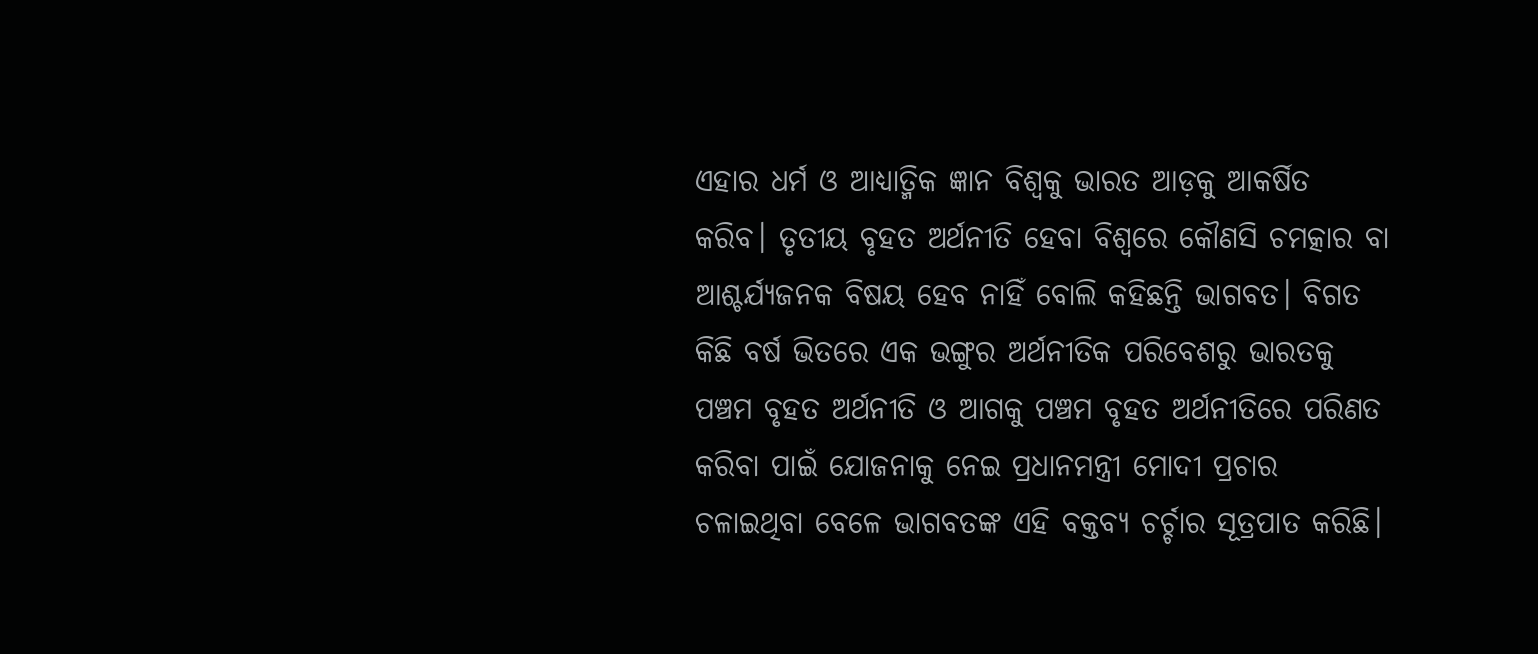ଏହାର ଧର୍ମ ଓ ଆଧ୍ୟାତ୍ମିକ ଜ୍ଞାନ ବିଶ୍ୱକୁ ଭାରତ ଆଡ଼କୁ ଆକର୍ଷିତ କରିବ। ତୃତୀୟ ବୃହତ ଅର୍ଥନୀତି ହେବା ବିଶ୍ୱରେ କୌଣସି ଚମତ୍କାର ବା ଆଶ୍ଚର୍ଯ୍ୟଜନକ ବିଷୟ ହେବ ନାହିଁ ବୋଲି କହିଛନ୍ତି ଭାଗବତ। ବିଗତ କିଛି ବର୍ଷ ଭିତରେ ଏକ ଭଙ୍ଗୁର ଅର୍ଥନୀତିକ ପରିବେଶରୁ ଭାରତକୁ ପଞ୍ଚମ ବୃହତ ଅର୍ଥନୀତି ଓ ଆଗକୁ ପଞ୍ଚମ ବୃହତ ଅର୍ଥନୀତିରେ ପରିଣତ କରିବା ପାଇଁ ଯୋଜନାକୁ ନେଇ ପ୍ରଧାନମନ୍ତ୍ରୀ ମୋଦୀ ପ୍ରଚାର ଚଳାଇଥିବା ବେଳେ ଭାଗବତଙ୍କ ଏହି ବକ୍ତବ୍ୟ ଚର୍ଚ୍ଚାର ସୂତ୍ରପାତ କରିଛି।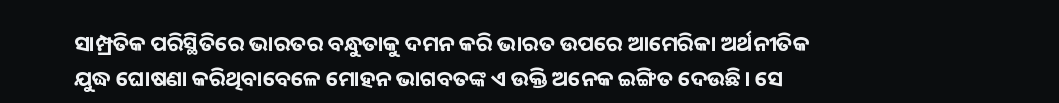ସାମ୍ପ୍ରତିକ ପରିସ୍ଥିତିରେ ଭାରତର ବନ୍ଧୁତାକୁ ଦମନ କରି ଭାରତ ଉପରେ ଆମେରିକା ଅର୍ଥନୀତିକ ଯୁଦ୍ଧ ଘୋଷଣା କରିଥିବାବେଳେ ମୋହନ ଭାଗବତଙ୍କ ଏ ଉକ୍ତି ଅନେକ ଇଙ୍ଗିତ ଦେଉଛି। ସେ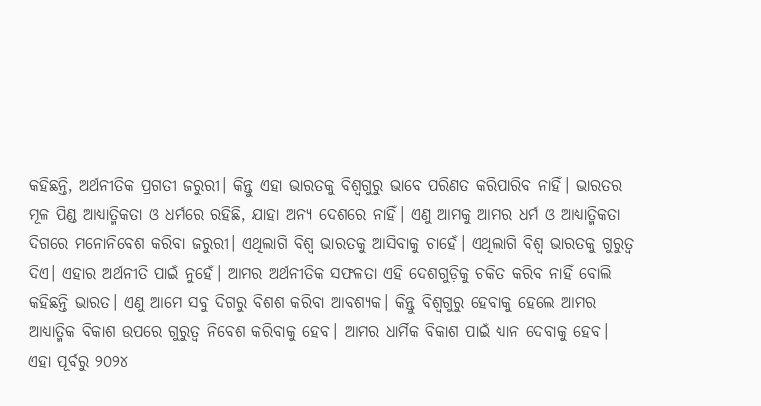କହିଛନ୍ତି, ଅର୍ଥନୀତିକ ପ୍ରଗତୀ ଜରୁରୀ। କିନ୍ତୁ ଏହା ଭାରତକୁ ବିଶ୍ୱଗୁରୁ ଭାବେ ପରିଣତ କରିପାରିବ ନାହିଁ। ଭାରତର ମୂଳ ପିଣ୍ଡ ଆଧ୍ୟାତ୍ମିକତା ଓ ଧର୍ମରେ ରହିଛି, ଯାହା ଅନ୍ୟ ଦେଶରେ ନାହିଁ। ଏଣୁ ଆମକୁ ଆମର ଧର୍ମ ଓ ଆଧ୍ୟାତ୍ମିକତା ଦିଗରେ ମନୋନିବେଶ କରିବା ଜରୁରୀ। ଏଥିଲାଗି ବିଶ୍ୱ ଭାରତକୁ ଆସିବାକୁ ଚାହେଁ। ଏଥିଲାଗି ବିଶ୍ୱ ଭାରତକୁ ଗୁରୁତ୍ୱ ଦିଏ। ଏହାର ଅର୍ଥନୀତି ପାଇଁ ନୁହେଁ। ଆମର ଅର୍ଥନୀତିକ ସଫଳତା ଏହି ଦେଶଗୁଡ଼ିକୁ ଚକିତ କରିବ ନାହିଁ ବୋଲି କହିଛନ୍ତି ଭାରତ। ଏଣୁ ଆମେ ସବୁ ଦିଗରୁ ବିଶଶ କରିବା ଆବଶ୍ୟକ। କିନ୍ତୁ ବିଶ୍ୱଗୁରୁ ହେବାକୁ ହେଲେ ଆମର ଆଧ୍ୟାତ୍ମିକ ବିକାଶ ଉପରେ ଗୁରୁତ୍ୱ ନିବେଶ କରିବାକୁ ହେବ। ଆମର ଧାର୍ମିକ ବିକାଶ ପାଇଁ ଧ୍ୟାନ ଦେବାକୁ ହେବ।
ଏହା ପୂର୍ବରୁ ୨୦୨୪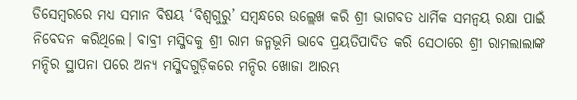ଡିସେମ୍ବରରେ ମଧ୍ୟ ସମାନ ବିଷୟ ‘ବିଶ୍ୱଗୁରୁ’ ସମ୍ବନ୍ଧରେ ଉଲ୍ଲେଖ କରି ଶ୍ରୀ ଭାଗବତ ଧାର୍ମିକ ସମନ୍ୱୟ ରକ୍ଷା ପାଇଁ ନିବେଦନ କରିଥିଲେ। ବାବ୍ରୀ ମସ୍ଜିଦକୁ ଶ୍ରୀ ରାମ ଜନ୍ମଭୂମି ଭାବେ ପ୍ରୟତିପାଦିତ କରି ସେଠାରେ ଶ୍ରୀ ରାମଲାଲାଙ୍କ ମନ୍ଦିର ସ୍ଥାପନା ପରେ ଅନ୍ୟ ମସ୍ଜିଦଗୁଡ଼ିକରେ ମନ୍ଦିର ଖୋଜା ଆରମ୍ଭ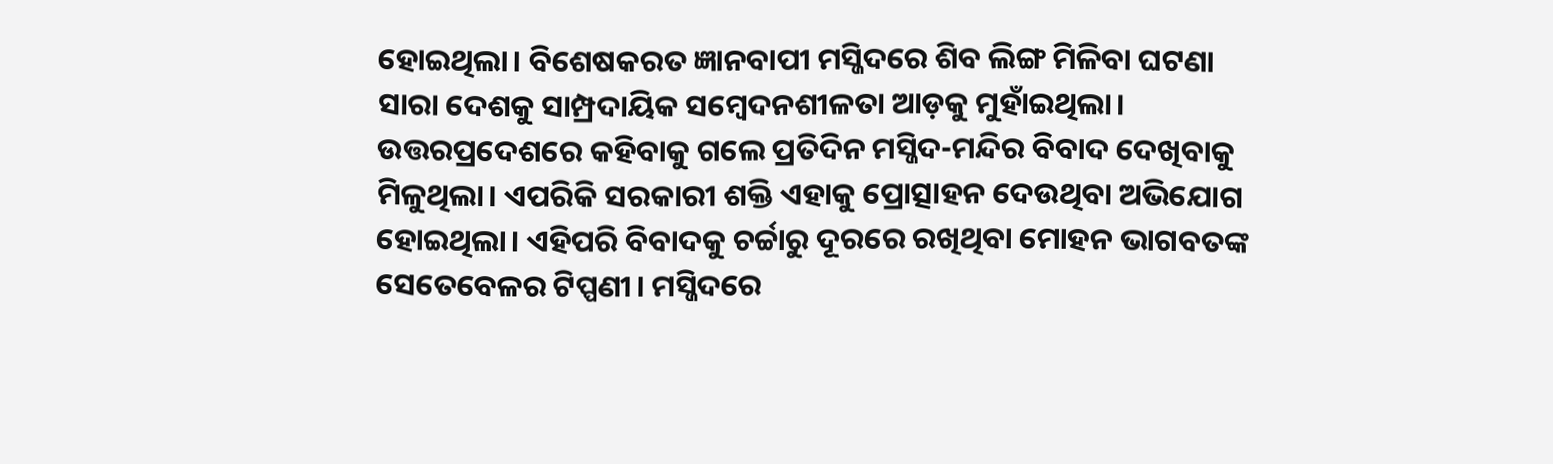ହୋଇଥିଲା। ବିଶେଷକରତ ଜ୍ଞାନବାପୀ ମସ୍ଜିଦରେ ଶିବ ଲିଙ୍ଗ ମିଳିବା ଘଟଣା ସାରା ଦେଶକୁ ସାମ୍ପ୍ରଦାୟିକ ସମ୍ବେଦନଶୀଳତା ଆଡ଼କୁ ମୁହାଁଇଥିଲା। ଉତ୍ତରପ୍ରଦେଶରେ କହିବାକୁ ଗଲେ ପ୍ରତିଦିନ ମସ୍ଜିଦ-ମନ୍ଦିର ବିବାଦ ଦେଖିବାକୁ ମିଳୁଥିଲା। ଏପରିକି ସରକାରୀ ଶକ୍ତି ଏହାକୁ ପ୍ରୋତ୍ସାହନ ଦେଉଥିବା ଅଭିଯୋଗ ହୋଇଥିଲା। ଏହିପରି ବିବାଦକୁ ଚର୍ଚ୍ଚାରୁ ଦୂରରେ ରଖିଥିବା ମୋହନ ଭାଗବତଙ୍କ ସେତେବେଳର ଟିପ୍ପଣୀ। ମସ୍ଜିଦରେ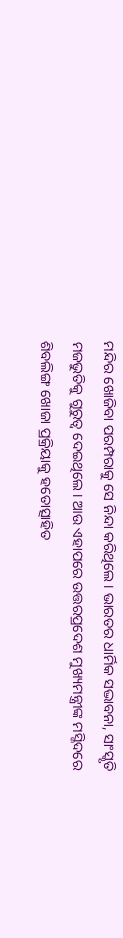ମନ୍ଦିର ଖୋଜିବା ପରମ୍ପରାକୁ ସେ ନିନ୍ଦା କରିଥିଲେ। ଭାରତର ଧାର୍ମିକ ସଦ୍ଭାବନା, ସାଂସ୍କୃତି ମଜଭୁତିକୁ ଗୁରୁତ୍ୱ ଦେଇଥିଲେ। ଆଉ ଏହାପରେ ଉତ୍ତରପ୍ରଦେଶ ମୁଖ୍ୟମନ୍ତ୍ରୀଙ୍କ ମସ୍ଜିଦରେ ଶିବଲିଙ୍ଗ ଖୋଜା ପ୍ରକ୍ରିୟାକୁ ହତୋତ୍ସାହିତ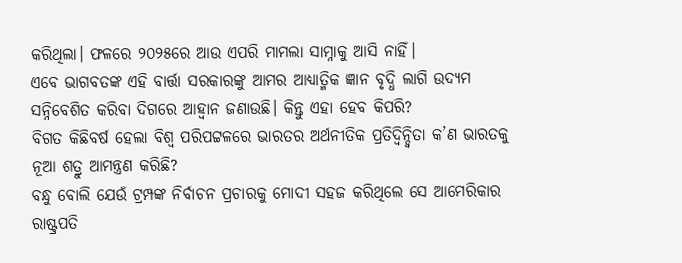କରିଥିଲା। ଫଳରେ ୨୦୨୫ରେ ଆଉ ଏପରି ମାମଲା ସାମ୍ନାକୁ ଆସି ନାହିଁ।
ଏବେ ଭାଗବତଙ୍କ ଏହି ବାର୍ତ୍ତା ସରକାରଙ୍କୁ ଆମର ଆଧ୍ୟାତ୍ମିକ ଜ୍ଞାନ ବୃଦ୍ଧି ଲାଗି ଉଦ୍ୟମ ସନ୍ନିବେଶିତ କରିବା ଦିଗରେ ଆହ୍ୱାନ ଜଣାଉଛି। କିନ୍ତୁ ଏହା ହେବ କିପରି?
ବିଗତ କିଛିବର୍ଷ ହେଲା ବିଶ୍ୱ ପରିପଟ୍ଟଳରେ ଭାରତର ଅର୍ଥନୀତିକ ପ୍ରତିଦ୍ୱିନ୍ଦ୍ୱିତା କ’ଣ ଭାରତକୁ ନୂଆ ଶତ୍ରୁ ଆମନ୍ତ୍ରଣ କରିଛି?
ବନ୍ଧୁ ବୋଲି ଯେଉଁ ଟ୍ରମ୍ପଙ୍କ ନିର୍ବାଚନ ପ୍ରଚାରକୁ ମୋଦୀ ସହଜ କରିଥିଲେ ସେ ଆମେରିକାର ରାଷ୍ଟ୍ରପତି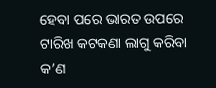ହେବା ପରେ ଭାରତ ଉପରେ ଟାରିଖ କଟକଣା ଲାଗୁ କରିବା କ’ଣ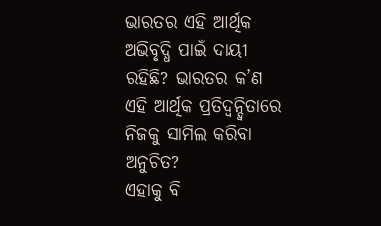ଭାରତର ଏହି ଆର୍ଥିକ ଅଭିବୃଦ୍ଧି ପାଇଁ ଦାୟୀ ରହିଛି? ଭାରତର କ’ଣ ଏହି ଆର୍ଥିକ ପ୍ରତିଦ୍ୱନ୍ଦ୍ୱିତାରେ ନିଜକୁ ସାମିଲ କରିବା ଅନୁଚିତ?
ଏହାକୁ ବି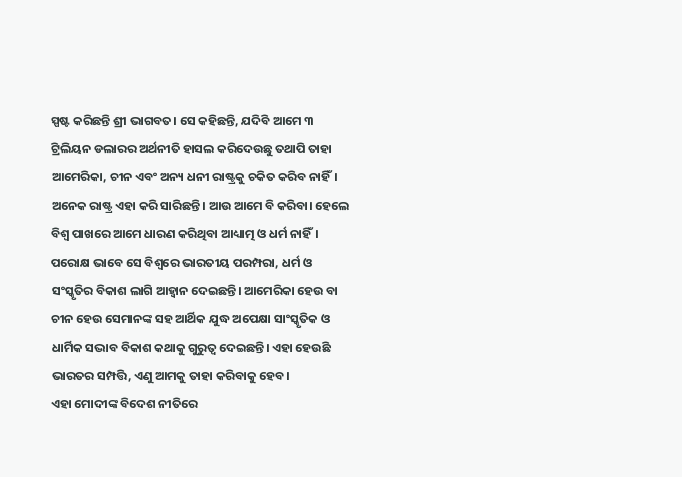ସ୍ପଷ୍ଟ କରିଛନ୍ତି ଶ୍ରୀ ଭାଗବତ। ସେ କହିଛନ୍ତି, ଯଦିବି ଆମେ ୩ ଟ୍ରିଲିୟନ ଡଲାରର ଅର୍ଥନୀତି ହାସଲ କରିଦେଉଛୁ ତଥାପି ତାହା ଆମେରିକା, ଚୀନ ଏବଂ ଅନ୍ୟ ଧନୀ ରାଷ୍ଟ୍ରକୁ ଚକିତ କରିବ ନାହିଁ। ଅନେକ ରାଷ୍ଟ୍ର ଏହା କରି ସାରିଛନ୍ତି। ଆଉ ଆମେ ବି କରିବା। ହେଲେ ବିଶ୍ୱ ପାଖରେ ଆମେ ଧାରଣ କରିଥିବା ଆଧ୍ୟାତ୍ମ ଓ ଧର୍ମ ନାହିଁ।
ପରୋକ୍ଷ ଭାବେ ସେ ବିଶ୍ୱରେ ଭାରତୀୟ ପରମ୍ପରା, ଧର୍ମ ଓ ସଂସ୍କୃତିର ବିକାଶ ଲାଗି ଆହ୍ୱାନ ଦେଇଛନ୍ତି। ଆମେରିକା ହେଉ ବା ଚୀନ ହେଉ ସେମାନଙ୍କ ସହ ଆର୍ଥିକ ଯୁଦ୍ଧ ଅପେକ୍ଷା ସାଂସ୍କୃତିକ ଓ ଧାର୍ମିକ ସଦ୍ଭାବ ବିକାଶ କଥାକୁ ଗୁରୁତ୍ୱ ଦେଇଛନ୍ତି। ଏହା ହେଉଛି ଭାରତର ସମ୍ପତ୍ତି, ଏଣୁ ଆମକୁ ତାହା କରିବାକୁ ହେବ।
ଏହା ମୋଦୀଙ୍କ ବିଦେଶ ନୀତିରେ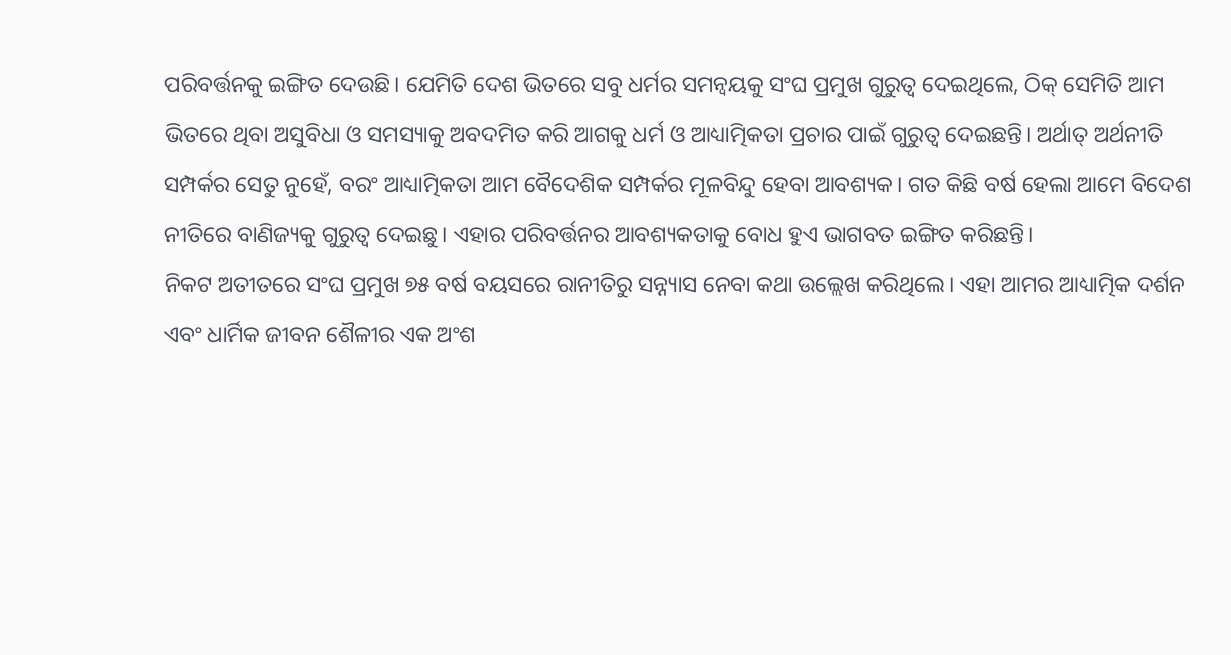ପରିବର୍ତ୍ତନକୁ ଇଙ୍ଗିତ ଦେଉଛି। ଯେମିତି ଦେଶ ଭିତରେ ସବୁ ଧର୍ମର ସମନ୍ୱୟକୁ ସଂଘ ପ୍ରମୁଖ ଗୁରୁତ୍ୱ ଦେଇଥିଲେ, ଠିକ୍ ସେମିତି ଆମ ଭିତରେ ଥିବା ଅସୁବିଧା ଓ ସମସ୍ୟାକୁ ଅବଦମିତ କରି ଆଗକୁ ଧର୍ମ ଓ ଆଧ୍ୟାତ୍ମିକତା ପ୍ରଚାର ପାଇଁ ଗୁରୁତ୍ୱ ଦେଇଛନ୍ତି। ଅର୍ଥାତ୍ ଅର୍ଥନୀତି ସମ୍ପର୍କର ସେତୁ ନୁହେଁ, ବରଂ ଆଧ୍ୟାତ୍ମିକତା ଆମ ବୈଦେଶିକ ସମ୍ପର୍କର ମୂଳବିନ୍ଦୁ ହେବା ଆବଶ୍ୟକ। ଗତ କିଛି ବର୍ଷ ହେଲା ଆମେ ବିଦେଶ ନୀତିରେ ବାଣିଜ୍ୟକୁ ଗୁରୁତ୍ୱ ଦେଇଛୁ। ଏହାର ପରିବର୍ତ୍ତନର ଆବଶ୍ୟକତାକୁ ବୋଧ ହୁଏ ଭାଗବତ ଇଙ୍ଗିତ କରିଛନ୍ତି।
ନିକଟ ଅତୀତରେ ସଂଘ ପ୍ରମୁଖ ୭୫ ବର୍ଷ ବୟସରେ ରାନୀତିରୁ ସନ୍ନ୍ୟାସ ନେବା କଥା ଉଲ୍ଲେଖ କରିଥିଲେ। ଏହା ଆମର ଆଧ୍ୟାତ୍ମିକ ଦର୍ଶନ ଏବଂ ଧାର୍ମିକ ଜୀବନ ଶୈଳୀର ଏକ ଅଂଶ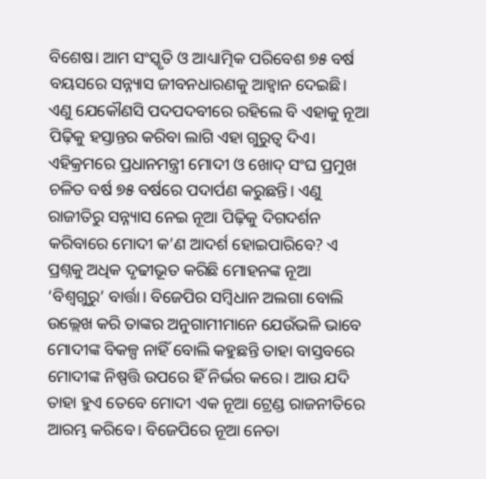ବିଶେଷ। ଆମ ସଂସ୍କୃତି ଓ ଆଧ୍ୟାତ୍ମିକ ପରିବେଶ ୭୫ ବର୍ଷ ବୟସରେ ସନ୍ନ୍ୟାସ ଜୀବନଧାରଣକୁ ଆହ୍ୱାନ ଦେଇଛି। ଏଣୁ ଯେକୌଣସି ପଦପଦବୀରେ ରହିଲେ ବି ଏହାକୁ ନୂଆ ପିଢ଼ିକୁ ହସ୍ତାନ୍ତର କରିବା ଲାଗି ଏହା ଗୁରୁତ୍ୱ ଦିଏ। ଏହିକ୍ରମରେ ପ୍ରଧାନମନ୍ତ୍ରୀ ମୋଦୀ ଓ ଖୋଦ୍ ସଂଘ ପ୍ରମୁଖ ଚଳିତ ବର୍ଷ ୭୫ ବର୍ଷରେ ପଦାର୍ପଣ କରୁଛନ୍ତି। ଏଣୁ ରାଜୀତିରୁ ସନ୍ନ୍ୟାସ ନେଇ ନୂଆ ପିଢ଼ିକୁ ଦିଗଦର୍ଶନ କରିବାରେ ମୋଦୀ କ’ଣ ଆଦର୍ଶ ହୋଇପାରିବେ? ଏ ପ୍ରଶ୍ନକୁ ଅଧିକ ଦୃଢୀଭୂତ କରିଛି ମୋହନଙ୍କ ନୂଆ ‘ବିଶ୍ୱଗୁରୁ’ ବାର୍ତ୍ତା। ବିଜେପିର ସମ୍ବିଧାନ ଅଲଗା ବୋଲି ଉଲ୍ଲେଖ କରି ତାଙ୍କର ଅନୁଗାମୀମାନେ ଯେଉଁଭଳି ଭାବେ ମୋଦୀଙ୍କ ବିକଳ୍ପ ନାହିଁ ବୋଲି କହୁଛନ୍ତି ତାହା ବାସ୍ତବରେ ମୋଦୀଙ୍କ ନିଷ୍ପତ୍ତି ଉପରେ ହିଁ ନିର୍ଭର କରେ। ଆଉ ଯଦି ତାହା ହୁଏ ତେବେ ମୋଦୀ ଏକ ନୂଆ ଟ୍ରେଣ୍ଡ ରାଜନୀତିରେ ଆରମ୍ଭ କରିବେ। ବିଜେପିରେ ନୂଆ ନେତା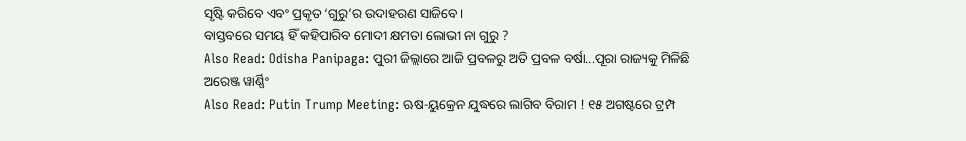ସୃଷ୍ଟି କରିବେ ଏବଂ ପ୍ରକୃତ ‘ଗୁରୁ’ର ଉଦାହରଣ ସାଜିବେ।
ବାସ୍ତବରେ ସମୟ ହିଁ କହିପାରିବ ମୋଦୀ କ୍ଷମତା ଲୋଭୀ ନା ଗୁରୁ ?
Also Read: Odisha Panipaga: ପୁରୀ ଜିଲ୍ଲାରେ ଆଜି ପ୍ରବଳରୁ ଅତି ପ୍ରବଳ ବର୍ଷା...ପୂରା ରାଜ୍ୟକୁ ମିଳିଛି ଅରେଞ୍ଜ ୱାର୍ଣ୍ଣିଂ
Also Read: Putin Trump Meeting: ଋଷ-ୟୁକ୍ରେନ ଯୁଦ୍ଧରେ ଲାଗିବ ବିରାମ ! ୧୫ ଅଗଷ୍ଟରେ ଟ୍ରମ୍ପ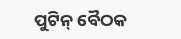ପୁଟିନ୍ ବୈଠକ